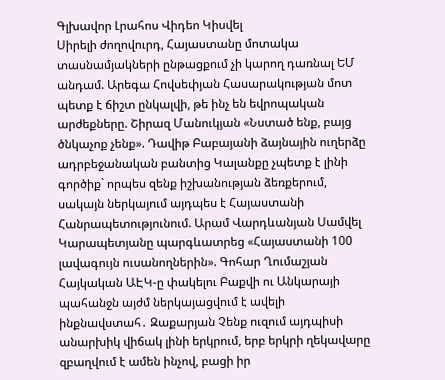Գլխավոր Լրահոս Վիդեո Կիսվել
Սիրելի ժողովուրդ, Հայաստանը մոտակա տասնամյակների ընթացքում չի կարող դառնալ ԵՄ անդամ. Արեգա Հովսեփյան Հասարակության մոտ պետք է ճիշտ ընկալվի, թե ինչ են եվրոպական արժեքները. Շիրազ Մանուկյան «Նստած ենք, բայց ծնկաչոք չենք». Դավիթ Բաբայանի ձայնային ուղերձը ադրբեջանական բանտից Կալանքը չպետք է լինի գործիք` որպես զենք իշխանության ձեռքերում, սակայն ներկայում այդպես է Հայաստանի Հանրապետությունում. Արամ Վարդևանյան Սամվել Կարապետյանը պարգևատրեց «Հայաստանի 100 լավագույն ուսանողներին». Գոհար Ղումաշյան Հայկական ԱԷԿ-ը փակելու Բաքվի ու Անկարայի պահանջն այժմ ներկայացվում է ավելի ինքնավստահ․ Զաքարյան Չենք ուզում այդպիսի անարխիկ վիճակ լինի երկրում, երբ երկրի ղեկավարը զբաղվում է ամեն ինչով, բացի իր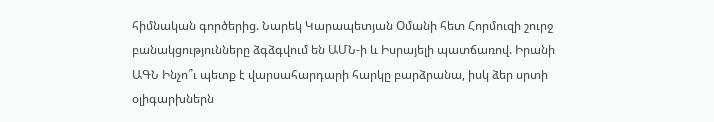հիմնական գործերից. Նարեկ Կարապետյան Օմանի հետ Հորմուզի շուրջ բանակցությունները ձգձգվում են ԱՄՆ-ի և Իսրայելի պատճառով. Իրանի ԱԳՆ Ինչո՞ւ պետք է վարսահարդարի հարկը բարձրանա, իսկ ձեր սրտի օլիգարխներն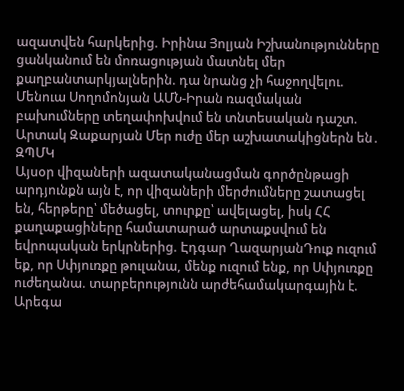ազատվեն հարկերից. Իրինա Յոլյան Իշխանությունները ցանկանում են մոռացության մատնել մեր քաղբանտարկյալներին. դա նրանց չի հաջողվելու. Մենուա Սողոմոնյան ԱՄՆ-Իրան ռազմական բախումները տեղափոխվում են տնտեսական դաշտ. Արտակ Զաքարյան Մեր ուժը մեր աշխատակիցներն են․ ԶՊՄԿ
Այսօր վիզաների ազատականացման գործընթացի արդյունքն այն է, որ վիզաների մերժումները շատացել են, հերթերը՝ մեծացել, տուրքը՝ ավելացել, իսկ ՀՀ քաղաքացիները համատարած արտաքսվում են եվրոպական երկրներից. Էդգար ՂազարյանԴուք ուզում եք, որ Սփյուռքը թուլանա, մենք ուզում ենք, որ Սփյուռքը ուժեղանա. տարբերությունն արժեհամակարգային է. Արեգա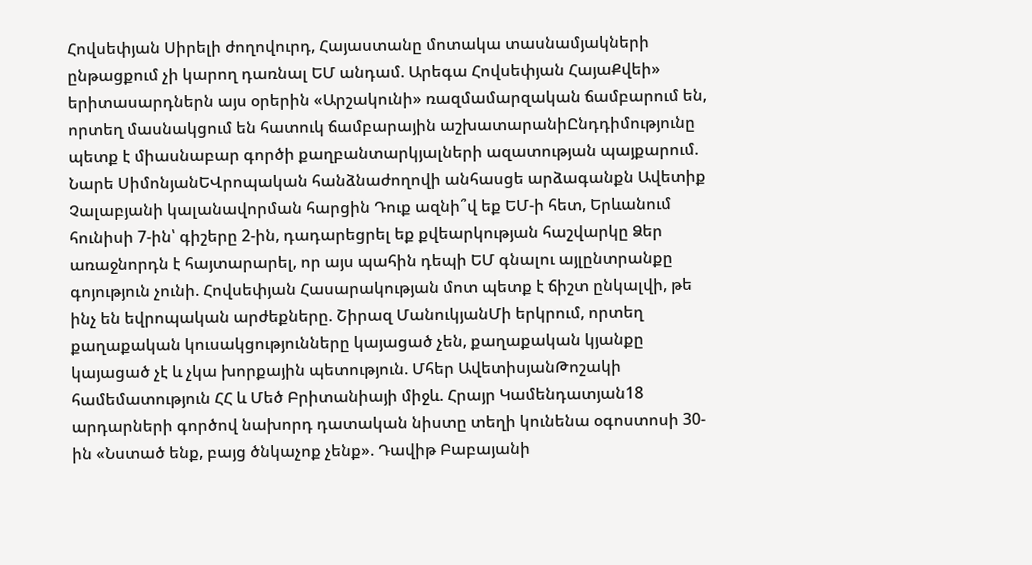Հովսեփյան Սիրելի ժողովուրդ, Հայաստանը մոտակա տասնամյակների ընթացքում չի կարող դառնալ ԵՄ անդամ. Արեգա Հովսեփյան ՀայաՔվեի» երիտասարդներն այս օրերին «Արշակունի» ռազմամարզական ճամբարում են, որտեղ մասնակցում են հատուկ ճամբարային աշխատարանիԸնդդիմությունը պետք է միասնաբար գործի քաղբանտարկյալների ազատության պայքարում. Նարե ՍիմոնյանԵՎրոպական հանձնաժողովի անհասցե արձագանքն Ավետիք Չալաբյանի կալանավորման հարցին Դուք ազնի՞վ եք ԵՄ-ի հետ, Երևանում հունիսի 7-ին՝ գիշերը 2-ին, դադարեցրել եք քվեարկության հաշվարկը Ձեր առաջնորդն է հայտարարել, որ այս պահին դեպի ԵՄ գնալու այլընտրանքը գոյություն չունի. Հովսեփյան Հասարակության մոտ պետք է ճիշտ ընկալվի, թե ինչ են եվրոպական արժեքները. Շիրազ ՄանուկյանՄի երկրում, որտեղ քաղաքական կուսակցությունները կայացած չեն, քաղաքական կյանքը կայացած չէ և չկա խորքային պետություն. Մհեր ԱվետիսյանԹոշակի համեմատություն ՀՀ և Մեծ Բրիտանիայի միջև. Հրայր Կամենդատյան18 արդարների գործով նախորդ դատական նիստը տեղի կունենա օգոստոսի 30-ին «Նստած ենք, բայց ծնկաչոք չենք». Դավիթ Բաբայանի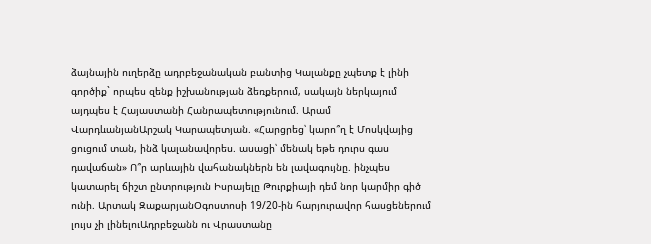ձայնային ուղերձը ադրբեջանական բանտից Կալանքը չպետք է լինի գործիք` որպես զենք իշխանության ձեռքերում, սակայն ներկայում այդպես է Հայաստանի Հանրապետությունում. Արամ ՎարդևանյանԱրշակ Կարապետյան. «Հարցրեց՝ կարո՞ղ է Մոսկվայից ցուցում տան, ինձ կալանավորես. ասացի՝ մենակ եթե դուրս գաս դավաճան» Ո՞ր արևային վահանակներն են լավագույնը. ինչպես կատարել ճիշտ ընտրություն Իսրայելը Թուրքիայի դեմ նոր կարմիր գիծ ունի. Արտակ ԶաքարյանՕգոստոսի 19/20-ին հարյուրավոր հասցեներում լույս չի լինելուԱդրբեջանն ու Վրաստանը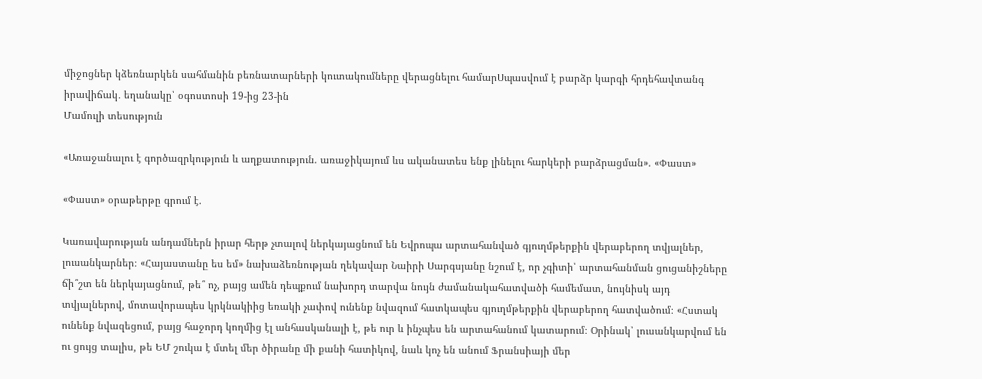միջոցներ կձեռնարկեն սահմանին բեռնատարների կուտակումները վերացնելու համարՍպասվում է բարձր կարգի հրդեհավտանգ իրավիճակ․ եղանակը՝ օգոստոսի 19-ից 23-ին
Մամուլի տեսություն

«Առաջանալու է գործազրկություն և աղքատություն. առաջիկայում ևս ականատես ենք լինելու հարկերի բարձրացման». «Փաստ»

«Փաստ» օրաթերթը գրում է.

Կառավարության անդամներն իրար հերթ չտալով ներկայացնում են Եվրոպա արտահանված գյուղմթերքին վերաբերող տվյալներ, լուսանկարներ։ «Հայաստանը ես եմ» նախաձեռնության ղեկավար Նաիրի Սարգսյանը նշում է, որ չգիտի՝ արտահանման ցուցանիշները ճի՞շտ են ներկայացնում, թե՞ ոչ, բայց ամեն դեպքում նախորդ տարվա նույն ժամանակահատվածի համեմատ, նույնիսկ այդ տվյալներով, մոտավորապես կրկնակիից եռակի չափով ունենք նվազում հատկապես գյուղմթերքին վերաբերող հատվածում։ «Հստակ ունենք նվազեցում, բայց հաջորդ կողմից էլ անհասկանալի է, թե ուր և ինչպես են արտահանում կատարում։ Օրինակ՝ լուսանկարվում են ու ցույց տալիս, թե ԵՄ շուկա է մտել մեր ծիրանը մի քանի հատիկով, նաև կոչ են անում Ֆրանսիայի մեր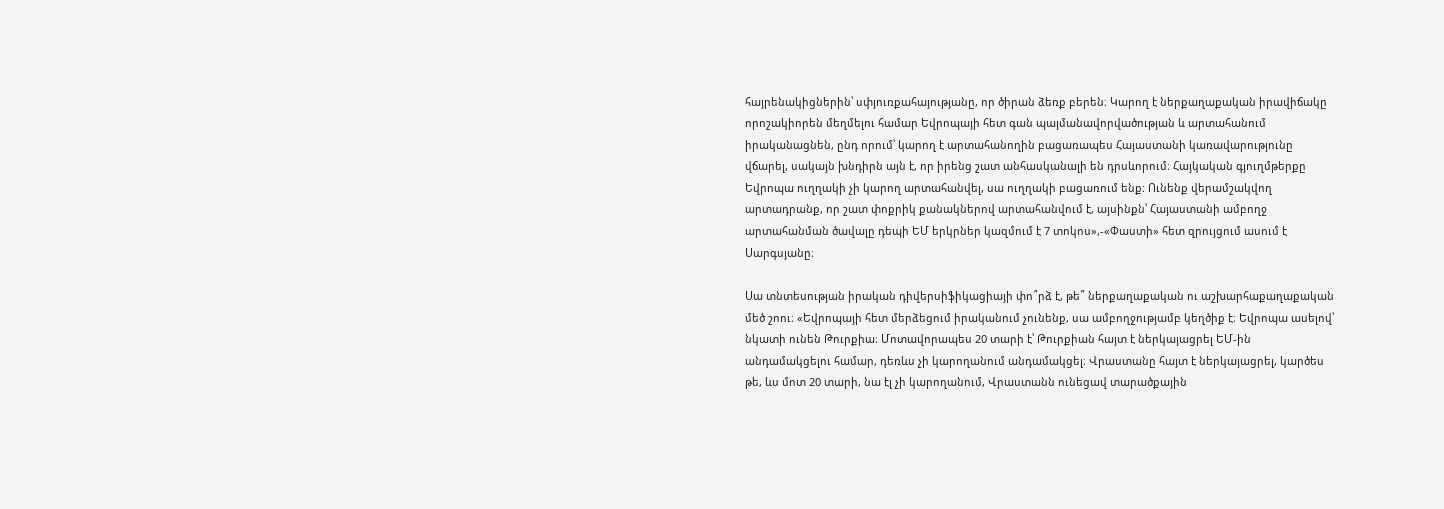հայրենակիցներին՝ սփյուռքահայությանը, որ ծիրան ձեռք բերեն։ Կարող է ներքաղաքական իրավիճակը որոշակիորեն մեղմելու համար Եվրոպայի հետ գան պայմանավորվածության և արտահանում իրականացնեն, ընդ որում՝ կարող է արտահանողին բացառապես Հայաստանի կառավարությունը վճարել, սակայն խնդիրն այն է, որ իրենց շատ անհասկանալի են դրսևորում։ Հայկական գյուղմթերքը Եվրոպա ուղղակի չի կարող արտահանվել, սա ուղղակի բացառում ենք։ Ունենք վերամշակվող արտադրանք, որ շատ փոքրիկ քանակներով արտահանվում է, այսինքն՝ Հայաստանի ամբողջ արտահանման ծավալը դեպի ԵՄ երկրներ կազմում է 7 տոկոս»,-«Փաստի» հետ զրույցում ասում է Սարգսյանը։

Սա տնտեսության իրական դիվերսիֆիկացիայի փո՞րձ է, թե՞ ներքաղաքական ու աշխարհաքաղաքական մեծ շոու։ «Եվրոպայի հետ մերձեցում իրականում չունենք, սա ամբողջությամբ կեղծիք է։ Եվրոպա ասելով՝ նկատի ունեն Թուրքիա։ Մոտավորապես 20 տարի է՝ Թուրքիան հայտ է ներկայացրել ԵՄ-ին անդամակցելու համար, դեռևս չի կարողանում անդամակցել։ Վրաստանը հայտ է ներկայացրել, կարծես թե, ևս մոտ 20 տարի, նա էլ չի կարողանում, Վրաստանն ունեցավ տարածքային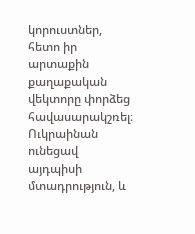կորուստներ, հետո իր արտաքին քաղաքական վեկտորը փորձեց հավասարակշռել։ Ուկրաինան ունեցավ այդպիսի մտադրություն, և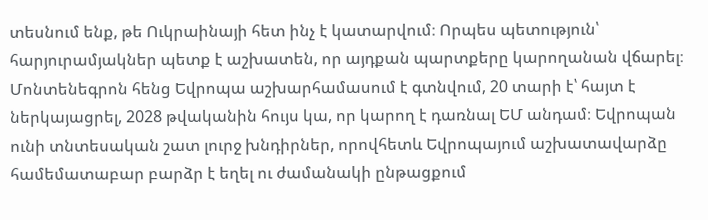տեսնում ենք, թե Ուկրաինայի հետ ինչ է կատարվում։ Որպես պետություն՝ հարյուրամյակներ պետք է աշխատեն, որ այդքան պարտքերը կարողանան վճարել։ Մոնտենեգրոն հենց Եվրոպա աշխարհամասում է գտնվում, 20 տարի է՝ հայտ է ներկայացրել, 2028 թվականին հույս կա, որ կարող է դառնալ ԵՄ անդամ։ Եվրոպան ունի տնտեսական շատ լուրջ խնդիրներ, որովհետև Եվրոպայում աշխատավարձը համեմատաբար բարձր է եղել ու ժամանակի ընթացքում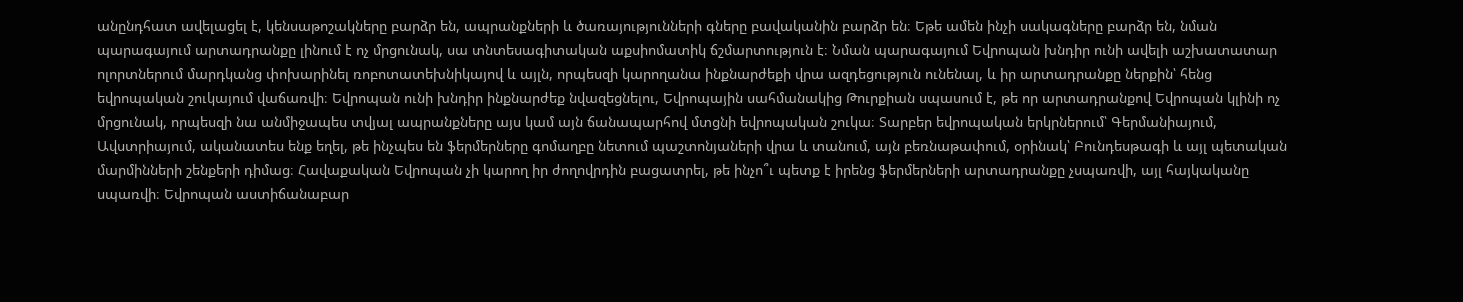անընդհատ ավելացել է, կենսաթոշակները բարձր են, ապրանքների և ծառայությունների գները բավականին բարձր են։ Եթե ամեն ինչի սակագները բարձր են, նման պարագայում արտադրանքը լինում է ոչ մրցունակ, սա տնտեսագիտական աքսիոմատիկ ճշմարտություն է։ Նման պարագայում Եվրոպան խնդիր ունի ավելի աշխատատար ոլորտներում մարդկանց փոխարինել ռոբոտատեխնիկայով և այլն, որպեսզի կարողանա ինքնարժեքի վրա ազդեցություն ունենալ, և իր արտադրանքը ներքին՝ հենց եվրոպական շուկայում վաճառվի։ Եվրոպան ունի խնդիր ինքնարժեք նվազեցնելու, Եվրոպային սահմանակից Թուրքիան սպասում է, թե որ արտադրանքով Եվրոպան կլինի ոչ մրցունակ, որպեսզի նա անմիջապես տվյալ ապրանքները այս կամ այն ճանապարհով մտցնի եվրոպական շուկա։ Տարբեր եվրոպական երկրներում՝ Գերմանիայում, Ավստրիայում, ականատես ենք եղել, թե ինչպես են ֆերմերները գոմաղբը նետում պաշտոնյաների վրա և տանում, այն բեռնաթափում, օրինակ՝ Բունդեսթագի և այլ պետական մարմինների շենքերի դիմաց։ Հավաքական Եվրոպան չի կարող իր ժողովրդին բացատրել, թե ինչո՞ւ պետք է իրենց ֆերմերների արտադրանքը չսպառվի, այլ հայկականը սպառվի։ Եվրոպան աստիճանաբար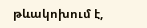թևակոխում է,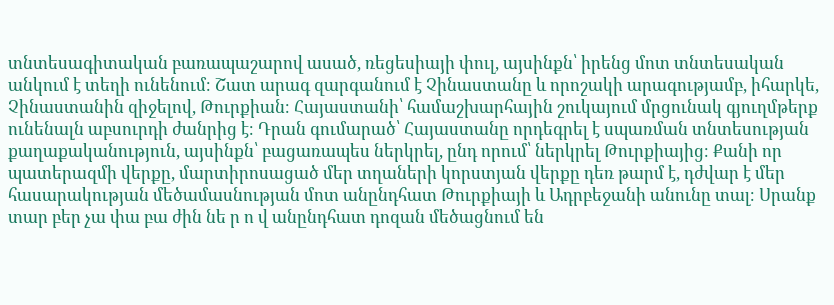տնտեսագիտական բառապաշարով ասած, ռեցեսիայի փուլ, այսինքն՝ իրենց մոտ տնտեսական անկում է տեղի ունենում։ Շատ արագ զարգանում է Չինաստանը և որոշակի արագությամբ, իհարկե, Չինաստանին զիջելով, Թուրքիան։ Հայաստանի՝ համաշխարհային շուկայում մրցունակ գյուղմթերք ունենալն աբսուրդի ժանրից է։ Դրան գումարած՝ Հայաստանը որդեգրել է սպառման տնտեսության քաղաքականություն, այսինքն՝ բացառապես ներկրել, ընդ որում՝ ներկրել Թուրքիայից։ Քանի որ պատերազմի վերքը, մարտիրոսացած մեր տղաների կորստյան վերքը դեռ թարմ է, դժվար է մեր հասարակության մեծամասնության մոտ անընդհատ Թուրքիայի և Ադրբեջանի անունը տալ։ Սրանք տար բեր չա փա բա ժին նե ր ո վ անընդհատ դոզան մեծացնում են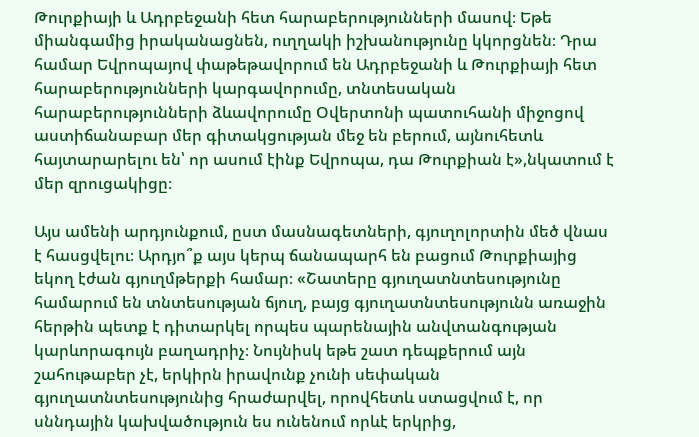Թուրքիայի և Ադրբեջանի հետ հարաբերությունների մասով։ Եթե միանգամից իրականացնեն, ուղղակի իշխանությունը կկորցնեն։ Դրա համար Եվրոպայով փաթեթավորում են Ադրբեջանի և Թուրքիայի հետ հարաբերությունների կարգավորումը, տնտեսական հարաբերությունների ձևավորումը Օվերտոնի պատուհանի միջոցով աստիճանաբար մեր գիտակցության մեջ են բերում, այնուհետև հայտարարելու են՝ որ ասում էինք Եվրոպա, դա Թուրքիան է»,նկատում է մեր զրուցակիցը։

Այս ամենի արդյունքում, ըստ մասնագետների, գյուղոլորտին մեծ վնաս է հասցվելու։ Արդյո՞ք այս կերպ ճանապարհ են բացում Թուրքիայից եկող էժան գյուղմթերքի համար։ «Շատերը գյուղատնտեսությունը համարում են տնտեսության ճյուղ, բայց գյուղատնտեսությունն առաջին հերթին պետք է դիտարկել որպես պարենային անվտանգության կարևորագույն բաղադրիչ։ Նույնիսկ եթե շատ դեպքերում այն շահութաբեր չէ, երկիրն իրավունք չունի սեփական գյուղատնտեսությունից հրաժարվել, որովհետև ստացվում է, որ սննդային կախվածություն ես ունենում որևէ երկրից,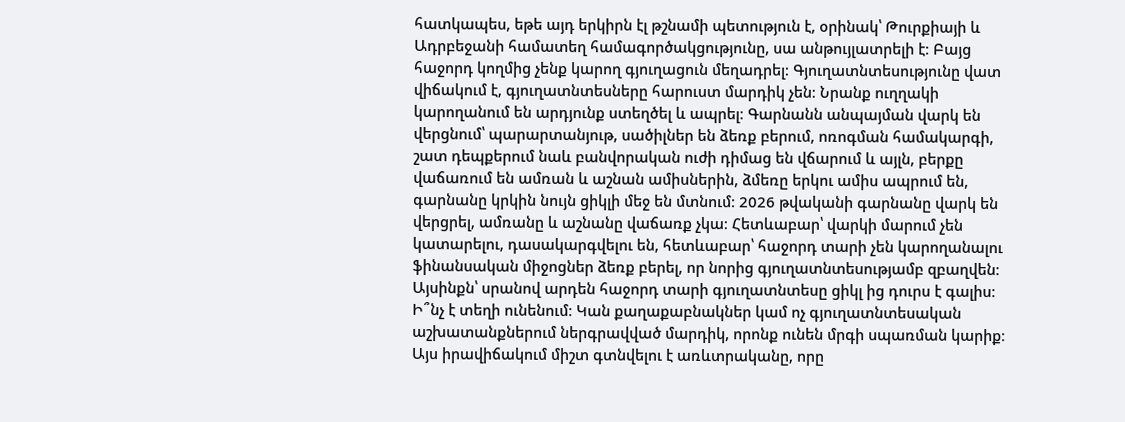հատկապես, եթե այդ երկիրն էլ թշնամի պետություն է, օրինակ՝ Թուրքիայի և Ադրբեջանի համատեղ համագործակցությունը, սա անթույլատրելի է։ Բայց հաջորդ կողմից չենք կարող գյուղացուն մեղադրել։ Գյուղատնտեսությունը վատ վիճակում է, գյուղատնտեսները հարուստ մարդիկ չեն։ Նրանք ուղղակի կարողանում են արդյունք ստեղծել և ապրել։ Գարնանն անպայման վարկ են վերցնում՝ պարարտանյութ, սածիլներ են ձեռք բերում, ոռոգման համակարգի, շատ դեպքերում նաև բանվորական ուժի դիմաց են վճարում և այլն, բերքը վաճառում են ամռան և աշնան ամիսներին, ձմեռը երկու ամիս ապրում են, գարնանը կրկին նույն ցիկլի մեջ են մտնում։ 2026 թվականի գարնանը վարկ են վերցրել, ամռանը և աշնանը վաճառք չկա։ Հետևաբար՝ վարկի մարում չեն կատարելու, դասակարգվելու են, հետևաբար՝ հաջորդ տարի չեն կարողանալու ֆինանսական միջոցներ ձեռք բերել, որ նորից գյուղատնտեսությամբ զբաղվեն։ Այսինքն՝ սրանով արդեն հաջորդ տարի գյուղատնտեսը ցիկլ ից դուրս է գալիս։ Ի՞նչ է տեղի ունենում։ Կան քաղաքաբնակներ կամ ոչ գյուղատնտեսական աշխատանքներում ներգրավված մարդիկ, որոնք ունեն մրգի սպառման կարիք։ Այս իրավիճակում միշտ գտնվելու է առևտրականը, որը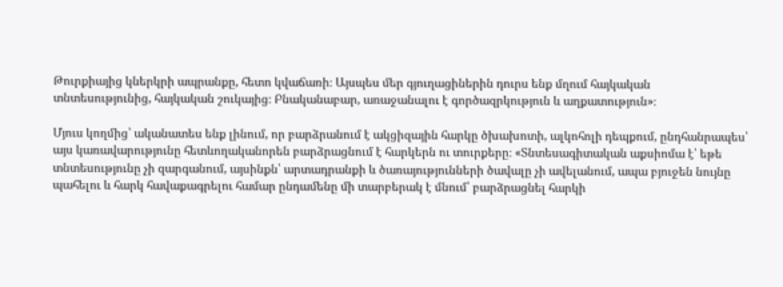Թուրքիայից կներկրի ապրանքը, հետո կվաճառի։ Այսպես մեր գյուղացիներին դուրս ենք մղում հայկական տնտեսությունից, հայկական շուկայից։ Բնականաբար, առաջանալու է գործազրկություն և աղքատություն»։

Մյուս կողմից՝ ականատես ենք լինում, որ բարձրանում է ակցիզային հարկը ծխախոտի, ալկոհոլի դեպքում, ընդհանրապես՝ այս կառավարությունը հետևողականորեն բարձրացնում է հարկերն ու տուրքերը։ «Տնտեսագիտական աքսիոմա է՝ եթե տնտեսությունը չի զարգանում, այսինքն՝ արտադրանքի և ծառայությունների ծավալը չի ավելանում, ապա բյուջեն նույնը պահելու և հարկ հավաքագրելու համար ընդամենը մի տարբերակ է մնում՝ բարձրացնել հարկի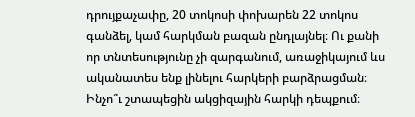դրույքաչափը, 20 տոկոսի փոխարեն 22 տոկոս գանձել, կամ հարկման բազան ընդլայնել։ Ու քանի որ տնտեսությունը չի զարգանում, առաջիկայում ևս ականատես ենք լինելու հարկերի բարձրացման։ Ինչո՞ւ շտապեցին ակցիզային հարկի դեպքում։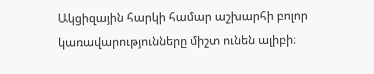Ակցիզային հարկի համար աշխարհի բոլոր կառավարությունները միշտ ունեն ալիբի։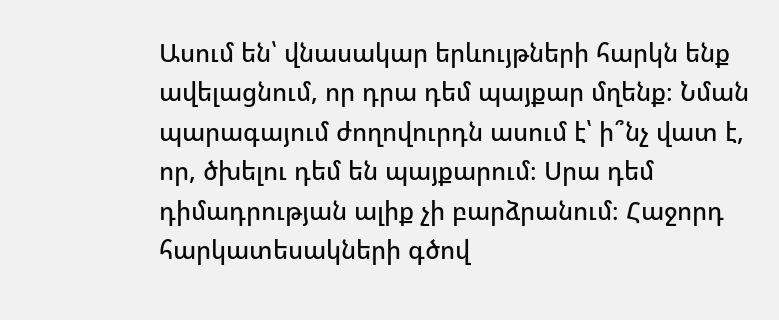Ասում են՝ վնասակար երևույթների հարկն ենք ավելացնում, որ դրա դեմ պայքար մղենք։ Նման պարագայում ժողովուրդն ասում է՝ ի՞նչ վատ է, որ, ծխելու դեմ են պայքարում։ Սրա դեմ դիմադրության ալիք չի բարձրանում։ Հաջորդ հարկատեսակների գծով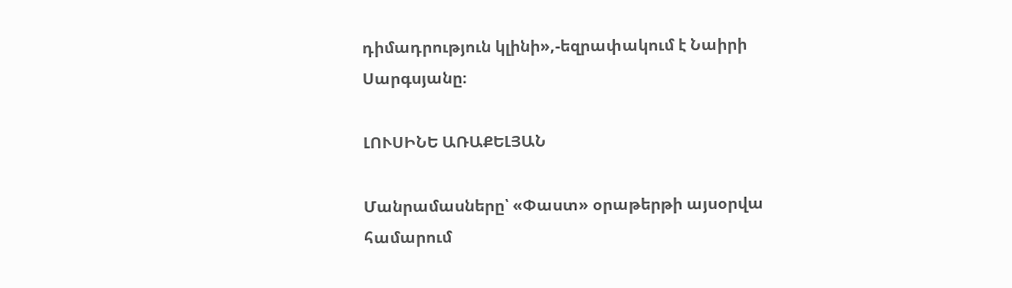դիմադրություն կլինի»,-եզրափակում է Նաիրի Սարգսյանը։

ԼՈՒՍԻՆԵ ԱՌԱՔԵԼՅԱՆ

Մանրամասները՝ «Փաստ» օրաթերթի այսօրվա համարում